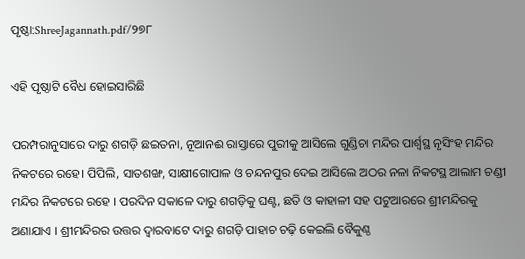ପୃଷ୍ଠା:ShreeJagannath.pdf/୨୭୮

ଏହି ପୃଷ୍ଠାଟି ବୈଧ ହୋଇସାରିଛି

ପରମ୍ପରାନୁସାରେ ଦାରୁ ଶଗଡ଼ି ଛଇତନା, ନୂଆନଈ ରାସ୍ତାରେ ପୁରୀକୁ ଆସିଲେ ଗୁଣ୍ଡିଚା ମନ୍ଦିର ପାର୍ଶ୍ୱସ୍ଥ ନୃସିଂହ ମନ୍ଦିର ନିକଟରେ ରହେ। ପିପିଲି, ସାତଶଙ୍ଖ, ସାକ୍ଷୀଗୋପାଳ ଓ ଚନ୍ଦନପୁର ଦେଇ ଆସିଲେ ଅଠର ନଳା ନିକଟସ୍ଥ ଆଲାମ ଚଣ୍ଡୀ ମନ୍ଦିର ନିକଟରେ ରହେ । ପରଦିନ ସକାଳେ ଦାରୁ ଶଗଡ଼ିକୁ ଘଣ୍ଟ, ଛତି ଓ କାହାଳୀ ସହ ପଟୁଆରରେ ଶ୍ରୀମନ୍ଦିରକୁ ଅଣାଯାଏ । ଶ୍ରୀମନ୍ଦିରର ଉତ୍ତର ଦ୍ବାରବାଟେ ଦାରୁ ଶଗଡ଼ି ପାହାଚ ଚଢ଼ି କେଇଲି ବୈକୁଣ୍ଠ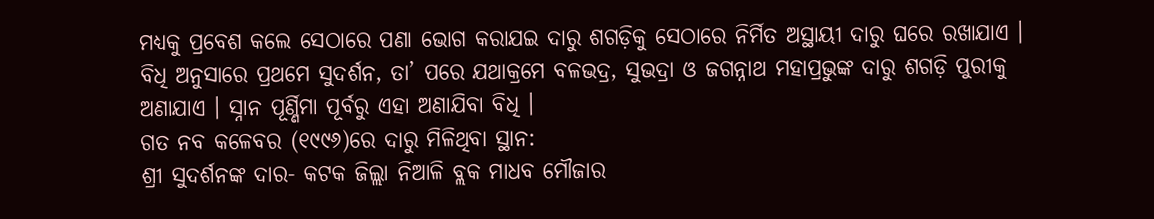ମଧ୍ୟକୁ ପ୍ରବେଶ କଲେ ସେଠାରେ ପଣା ଭୋଗ କରାଯଇ ଦାରୁ ଶଗଡ଼ିକୁ ସେଠାରେ ନିର୍ମିତ ଅସ୍ଥାୟୀ ଦାରୁ ଘରେ ରଖାଯାଏ । ବିଧି ଅନୁସାରେ ପ୍ରଥମେ ସୁଦର୍ଶନ, ତା’ ପରେ ଯଥାକ୍ରମେ ବଳଭଦ୍ର, ସୁଭଦ୍ରା ଓ ଜଗନ୍ନାଥ ମହାପ୍ରଭୁଙ୍କ ଦାରୁ ଶଗଡ଼ି ପୁରୀକୁ ଅଣାଯାଏ । ସ୍ନାନ ପୂର୍ଣ୍ଣିମା ପୂର୍ବରୁ ଏହା ଅଣାଯିବା ବିଧି ।
ଗତ ନବ କଳେବର (୧୯୯୬)ରେ ଦାରୁ ମିଳିଥିବା ସ୍ଥାନ:
ଶ୍ରୀ ସୁଦର୍ଶନଙ୍କ ଦାର- କଟକ ଜିଲ୍ଲା ନିଆଳି ବ୍ଲକ ମାଧବ ମୌଜାର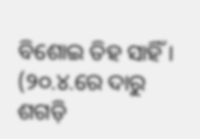ବିଶୋଇ ତିହ ସାହିଁ । (୨୦.୪.ରେ ଦାରୁ ଶଗଡ଼ି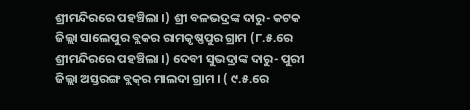ଶ୍ରୀମନ୍ଦିରରେ ପହଞ୍ଚିଲା ।) ଶ୍ରୀ ବଳଭଦ୍ରଙ୍କ ଦାରୁ- କଟକ ଜିଲ୍ଲା ସାଲେପୁର ବ୍ଲକର ରାମକୃଷ୍ଣପୁର ଗ୍ରାମ (୮.୫.ରେ ଶ୍ରୀମନ୍ଦିରରେ ପହଞ୍ଚିଲା ।) ଦେବୀ ସୁଭଦ୍ରାଙ୍କ ଦାରୁ- ପୁରୀ ଜିଲ୍ଲା ଅସ୍ତରଙ୍ଗ ବ୍ଲକ୍‌ର ମାଲଦା ଗ୍ରାମ । ( ୯.୫.ରେ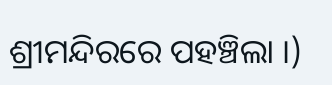ଶ୍ରୀମନ୍ଦିରରେ ପହଞ୍ଚିଲା ।)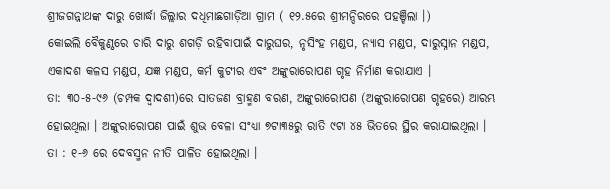ଶ୍ରୀଜଗନ୍ନାଥଙ୍କ ଦାରୁ ଖୋର୍ଦ୍ଧା ଜିଲ୍ଲାର ଦଧିମାଛଗାଡ଼ିଆ ଗ୍ରାମ ( ୧୨.୫ରେ ଶ୍ରୀମନ୍ଦିରରେ ପହଞ୍ଚିଲା ।)
କୋଇଲି ବୈକୁଣ୍ଠରେ ଚାରି ଦାରୁ ଶଗଡ଼ି ରହିବାପାଇଁ ଦାରୁଘର, ନୃସିଂହ ମଣ୍ଡପ, ନ୍ୟାସ ମଣ୍ଡପ, ଦାରୁସ୍ନାନ ମଣ୍ଡପ, ଏକାଦଶ କଳସ ମଣ୍ଡପ, ଯଜ୍ଞ ମଣ୍ଡପ, କର୍ମ କୁଟୀର ଏବଂ ଅଙ୍କୁରାରୋପଣ ଗୃହ ନିର୍ମାଣ କରାଯାଏ ।
ତା: ୩୦-୫-୯୬ (ଚମ୍ପକ ଦ୍ୱାଦଶୀ)ରେ ସାତଜଣ ବ୍ରାହ୍ମଣ ବରଣ, ଅଙ୍କୁରାରୋପଣ (ଅଙ୍କୁରାରୋପଣ ଗୃହରେ) ଆରମ୍ଭ ହୋଇଥିଲା । ଅଙ୍କୁରାରୋପଣ ପାଇଁ ଶୁଭ ବେଳା ସଂଧ୍ୟା ୭ଟା୩୫ରୁ ରାତି ୯ଟା ୪୫ ଭିତରେ ସ୍ଥିର କରାଯାଇଥିଲା ।
ତା : ୧-୬ ରେ ଦେବସ୍ମନ ନୀତି ପାଳିତ ହୋଇଥିଲା ।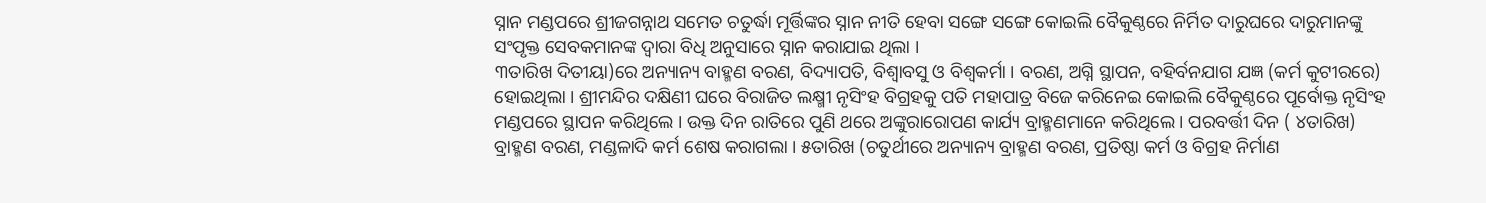ସ୍ନାନ ମଣ୍ଡପରେ ଶ୍ରୀଜଗନ୍ନାଥ ସମେତ ଚତୁର୍ଦ୍ଧା ମୂର୍ତ୍ତିଙ୍କର ସ୍ନାନ ନୀତି ହେବା ସଙ୍ଗେ ସଙ୍ଗେ କୋଇଲି ବୈକୁଣ୍ଠରେ ନିର୍ମିତ ଦାରୁଘରେ ଦାରୁମାନଙ୍କୁ ସଂପୃକ୍ତ ସେବକମାନଙ୍କ ଦ୍ବାରା ବିଧି ଅନୁସାରେ ସ୍ନାନ କରାଯାଇ ଥିଲା ।
୩ତାରିଖ ଦିତୀୟା)ରେ ଅନ୍ୟାନ୍ୟ ବାହ୍ମଣ ବରଣ, ବିଦ୍ୟାପତି, ବିଶ୍ବାବସୁ ଓ ବିଶ୍ୱକର୍ମା । ବରଣ, ଅଗ୍ନି ସ୍ଥାପନ, ବହିର୍ବନଯାଗ ଯଜ୍ଞ (କର୍ମ କୁଟୀରରେ) ହୋଇଥିଲା । ଶ୍ରୀମନ୍ଦିର ଦକ୍ଷିଣୀ ଘରେ ବିରାଜିତ ଲକ୍ଷ୍ମୀ ନୃସିଂହ ବିଗ୍ରହକୁ ପତି ମହାପାତ୍ର ବିଜେ କରିନେଇ କୋଇଲି ବୈକୁଣ୍ଠରେ ପୂର୍ବୋକ୍ତ ନୃସିଂହ ମଣ୍ଡପରେ ସ୍ଥାପନ କରିଥିଲେ । ଉକ୍ତ ଦିନ ରାତିରେ ପୁଣି ଥରେ ଅଙ୍କୁରାରୋପଣ କାର୍ଯ୍ୟ ବ୍ରାହ୍ମଣମାନେ କରିଥିଲେ । ପରବର୍ତ୍ତୀ ଦିନ ( ୪ତାରିଖ) ବ୍ରାହ୍ମଣ ବରଣ, ମଣ୍ଡଳାଦି କର୍ମ ଶେଷ କରାଗଲା । ୫ତାରିଖ (ଚତୁର୍ଥୀରେ ଅନ୍ୟାନ୍ୟ ବ୍ରାହ୍ମଣ ବରଣ, ପ୍ରତିଷ୍ଠା କର୍ମ ଓ ବିଗ୍ରହ ନିର୍ମାଣ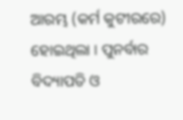ଆରମ୍ଭ (କର୍ମ କୁଟୀରରେ) ହୋଇଥିଲା । ପୁନର୍ବାର ବିଦ୍ୟାପତି ଓ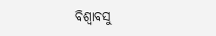ବିଶ୍ବାବସୁ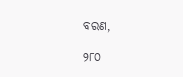ବରଣ,

୨୮୦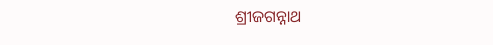ଶ୍ରୀଜଗନ୍ନାଥ